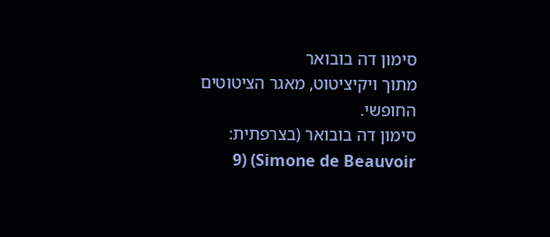סימון דה בובואר
מתוך ויקיציטוט, מאגר הציטוטים החופשי.
סימון דה בובואר (בצרפתית: Simone de Beauvoir) (9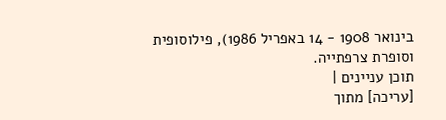בינואר 1908 - 14 באפריל 1986), פילוסופית וסופרת צרפתייה.
תוכן עניינים |
[עריכה] מתוך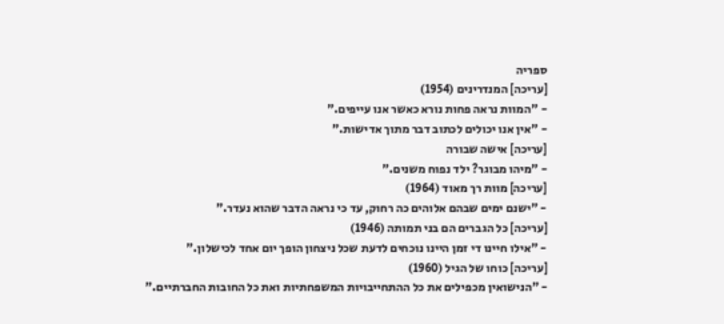ספריה
[עריכה] המנדרינים (1954)
- "המוות נראה פחות נורא כאשר אנו עייפים."
- "אין אנו יכולים לכתוב דבר מתוך אדישות."
[עריכה] אישה שבורה
- "מיהו מבוגר? ילד נפוח משנים."
[עריכה] מוות רך מאוד (1964)
- "ישנם ימים שבהם אלוהים כה רחוק, עד כי נראה הדבר שהוא נעדר."
[עריכה] כל הגברים הם בני תמותה (1946)
- "אילו חיינו די זמן היינו נוכחים לדעת שכל ניצחון הופך יום אחד לכישלון."
[עריכה] כוחו של הגיל (1960)
- "הנישואין מכפילים את כל ההתחייבויות המשפחתיות ואת כל החובות החברתיים."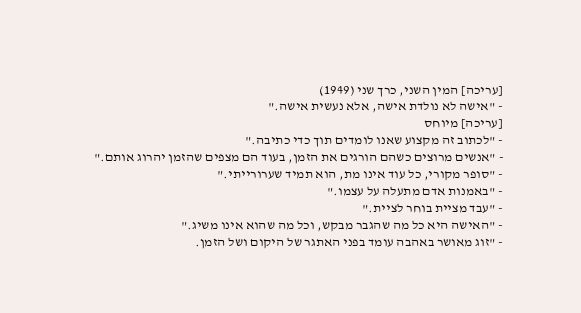[עריכה] המין השני, כרך שני (1949)
- "אישה לא נולדת אישה, אלא נעשית אישה."
[עריכה] מיוחס
- "לכתוב זה מקצוע שאנו לומדים תוך כדי כתיבה."
- "אנשים מרוצים כשהם הורגים את הזמן, בעוד הם מצפים שהזמן יהרוג אותם."
- "סופר מקורי, כל עוד אינו מת, הוא תמיד שערורייתי."
- "באמנות אדם מתעלה על עצמו."
- "עבד מציית בוחר לציית."
- "האישה היא כל מה שהגבר מבקש, וכל מה שהוא אינו משיג."
- "זוג מאושר באהבה עומד בפני האתגר של היקום ושל הזמן.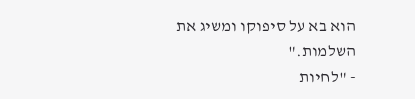הוא בא על סיפוקו ומשיג את השלמות."
- "לחיות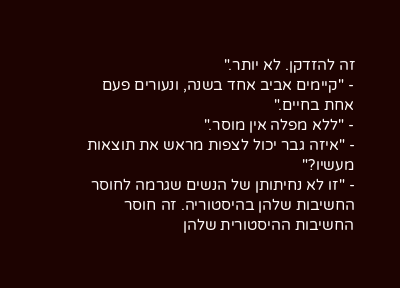זה להזדקן. לא יותר."
- "קיימים אביב אחד בשנה, ונעורים פעם אחת בחיים."
- "ללא מפלה אין מוסר."
- "איזה גבר יכול לצפות מראש את תוצאות מעשיו?"
- "זו לא נחיתותן של הנשים שגרמה לחוסר החשיבות שלהן בהיסטוריה. זה חוסר החשיבות ההיסטורית שלהן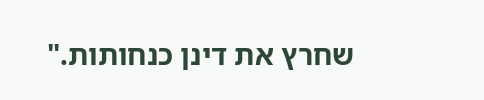שחרץ את דינן כנחותות."